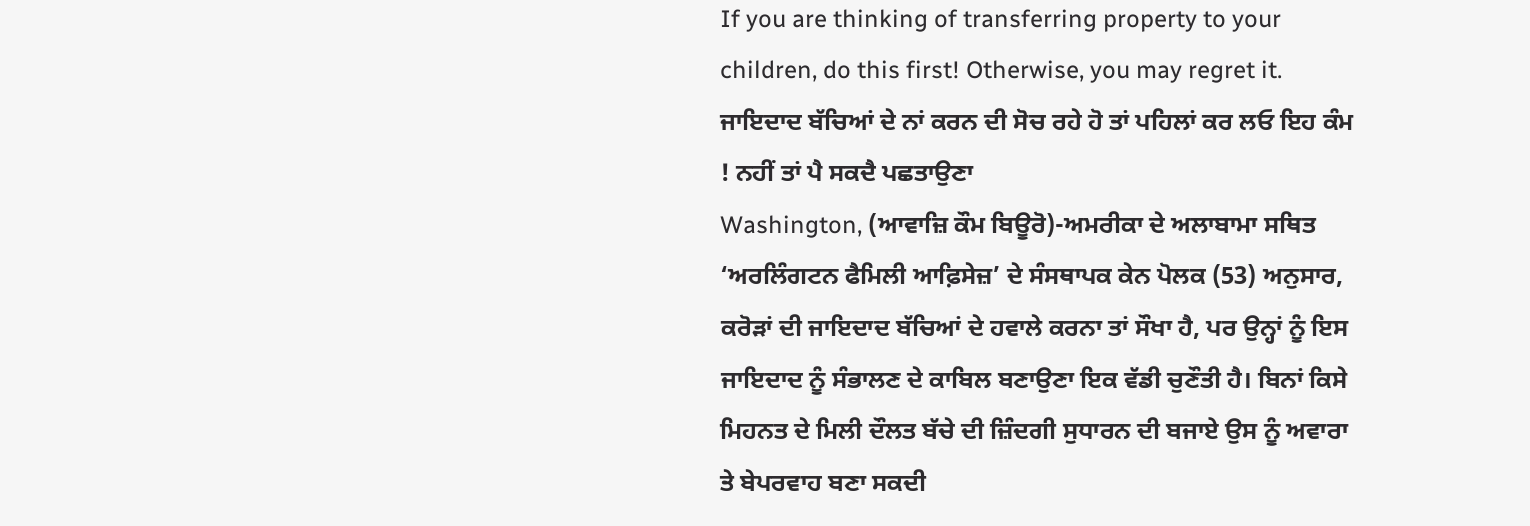If you are thinking of transferring property to your children, do this first! Otherwise, you may regret it.
ਜਾਇਦਾਦ ਬੱਚਿਆਂ ਦੇ ਨਾਂ ਕਰਨ ਦੀ ਸੋਚ ਰਹੇ ਹੋ ਤਾਂ ਪਹਿਲਾਂ ਕਰ ਲਓ ਇਹ ਕੰਮ ! ਨਹੀਂ ਤਾਂ ਪੈ ਸਕਦੈ ਪਛਤਾਉਣਾ
Washington, (ਆਵਾਜ਼ਿ ਕੌਮ ਬਿਊਰੋ)-ਅਮਰੀਕਾ ਦੇ ਅਲਾਬਾਮਾ ਸਥਿਤ ‘ਅਰਲਿੰਗਟਨ ਫੈਮਿਲੀ ਆਫ਼ਿਸੇਜ਼’ ਦੇ ਸੰਸਥਾਪਕ ਕੇਨ ਪੋਲਕ (53) ਅਨੁਸਾਰ, ਕਰੋੜਾਂ ਦੀ ਜਾਇਦਾਦ ਬੱਚਿਆਂ ਦੇ ਹਵਾਲੇ ਕਰਨਾ ਤਾਂ ਸੌਖਾ ਹੈ, ਪਰ ਉਨ੍ਹਾਂ ਨੂੰ ਇਸ ਜਾਇਦਾਦ ਨੂੰ ਸੰਭਾਲਣ ਦੇ ਕਾਬਿਲ ਬਣਾਉਣਾ ਇਕ ਵੱਡੀ ਚੁਣੌਤੀ ਹੈ। ਬਿਨਾਂ ਕਿਸੇ ਮਿਹਨਤ ਦੇ ਮਿਲੀ ਦੌਲਤ ਬੱਚੇ ਦੀ ਜ਼ਿੰਦਗੀ ਸੁਧਾਰਨ ਦੀ ਬਜਾਏ ਉਸ ਨੂੰ ਅਵਾਰਾ ਤੇ ਬੇਪਰਵਾਹ ਬਣਾ ਸਕਦੀ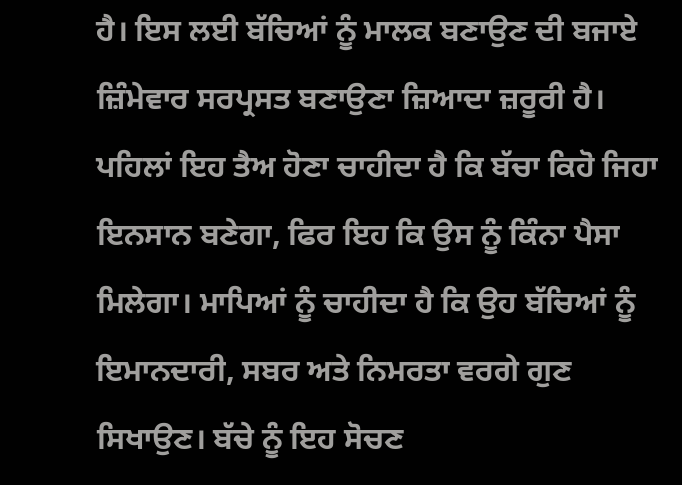ਹੈ। ਇਸ ਲਈ ਬੱਚਿਆਂ ਨੂੰ ਮਾਲਕ ਬਣਾਉਣ ਦੀ ਬਜਾਏ ਜ਼ਿੰਮੇਵਾਰ ਸਰਪ੍ਰਸਤ ਬਣਾਉਣਾ ਜ਼ਿਆਦਾ ਜ਼ਰੂਰੀ ਹੈ। ਪਹਿਲਾਂ ਇਹ ਤੈਅ ਹੋਣਾ ਚਾਹੀਦਾ ਹੈ ਕਿ ਬੱਚਾ ਕਿਹੋ ਜਿਹਾ ਇਨਸਾਨ ਬਣੇਗਾ, ਫਿਰ ਇਹ ਕਿ ਉਸ ਨੂੰ ਕਿੰਨਾ ਪੈਸਾ ਮਿਲੇਗਾ। ਮਾਪਿਆਂ ਨੂੰ ਚਾਹੀਦਾ ਹੈ ਕਿ ਉਹ ਬੱਚਿਆਂ ਨੂੰ ਇਮਾਨਦਾਰੀ, ਸਬਰ ਅਤੇ ਨਿਮਰਤਾ ਵਰਗੇ ਗੁਣ ਸਿਖਾਉਣ। ਬੱਚੇ ਨੂੰ ਇਹ ਸੋਚਣ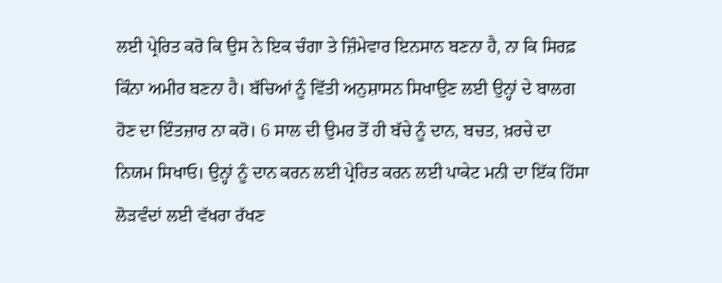ਲਈ ਪ੍ਰੇਰਿਤ ਕਰੋ ਕਿ ਉਸ ਨੇ ਇਕ ਚੰਗਾ ਤੇ ਜ਼ਿੰਮੇਵਾਰ ਇਨਸਾਨ ਬਣਨਾ ਹੈ, ਨਾ ਕਿ ਸਿਰਫ਼ ਕਿੰਨਾ ਅਮੀਰ ਬਣਨਾ ਹੈ। ਬੱਚਿਆਂ ਨੂੰ ਵਿੱਤੀ ਅਨੁਸ਼ਾਸਨ ਸਿਖਾਉਣ ਲਈ ਉਨ੍ਹਾਂ ਦੇ ਬਾਲਗ ਹੋਣ ਦਾ ਇੰਤਜ਼ਾਰ ਨਾ ਕਰੋ। 6 ਸਾਲ ਦੀ ਉਮਰ ਤੋਂ ਹੀ ਬੱਚੇ ਨੂੰ ਦਾਨ, ਬਚਤ, ਖ਼ਰਚੇ ਦਾ ਨਿਯਮ ਸਿਖਾਓ। ਉਨ੍ਹਾਂ ਨੂੰ ਦਾਨ ਕਰਨ ਲਈ ਪ੍ਰੇਰਿਤ ਕਰਨ ਲਈ ਪਾਕੇਟ ਮਨੀ ਦਾ ਇੱਕ ਹਿੱਸਾ ਲੋੜਵੰਦਾਂ ਲਈ ਵੱਖਰਾ ਰੱਖਣ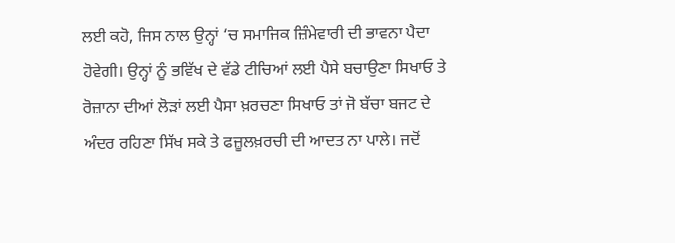ਲਈ ਕਹੋ, ਜਿਸ ਨਾਲ ਉਨ੍ਹਾਂ ‘ਚ ਸਮਾਜਿਕ ਜ਼ਿੰਮੇਵਾਰੀ ਦੀ ਭਾਵਨਾ ਪੈਦਾ ਹੋਵੇਗੀ। ਉਨ੍ਹਾਂ ਨੂੰ ਭਵਿੱਖ ਦੇ ਵੱਡੇ ਟੀਚਿਆਂ ਲਈ ਪੈਸੇ ਬਚਾਉਣਾ ਸਿਖਾਓ ਤੇ ਰੋਜ਼ਾਨਾ ਦੀਆਂ ਲੋੜਾਂ ਲਈ ਪੈਸਾ ਖ਼ਰਚਣਾ ਸਿਖਾਓ ਤਾਂ ਜੋ ਬੱਚਾ ਬਜਟ ਦੇ ਅੰਦਰ ਰਹਿਣਾ ਸਿੱਖ ਸਕੇ ਤੇ ਫਜ਼ੂਲਖ਼ਰਚੀ ਦੀ ਆਦਤ ਨਾ ਪਾਲੇ। ਜਦੋਂ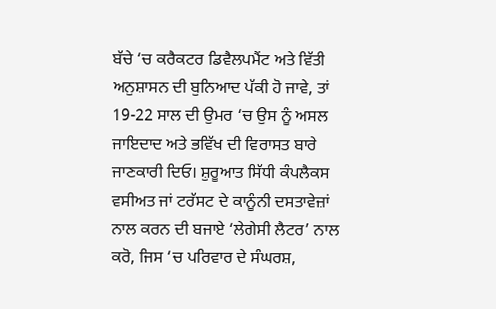ਬੱਚੇ ‘ਚ ਕਰੈਕਟਰ ਡਿਵੈਲਪਮੈਂਟ ਅਤੇ ਵਿੱਤੀ ਅਨੁਸ਼ਾਸਨ ਦੀ ਬੁਨਿਆਦ ਪੱਕੀ ਹੋ ਜਾਵੇ, ਤਾਂ 19-22 ਸਾਲ ਦੀ ਉਮਰ ‘ਚ ਉਸ ਨੂੰ ਅਸਲ ਜਾਇਦਾਦ ਅਤੇ ਭਵਿੱਖ ਦੀ ਵਿਰਾਸਤ ਬਾਰੇ ਜਾਣਕਾਰੀ ਦਿਓ। ਸ਼ੁਰੂਆਤ ਸਿੱਧੀ ਕੰਪਲੈਕਸ ਵਸੀਅਤ ਜਾਂ ਟਰੱਸਟ ਦੇ ਕਾਨੂੰਨੀ ਦਸਤਾਵੇਜ਼ਾਂ ਨਾਲ ਕਰਨ ਦੀ ਬਜਾਏ ‘ਲੇਗੇਸੀ ਲੈਟਰ’ ਨਾਲ ਕਰੋ, ਜਿਸ ‘ਚ ਪਰਿਵਾਰ ਦੇ ਸੰਘਰਸ਼,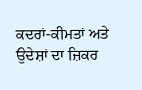ਕਦਰਾਂ-ਕੀਮਤਾਂ ਅਤੇ ਉਦੇਸ਼ਾਂ ਦਾ ਜ਼ਿਕਰ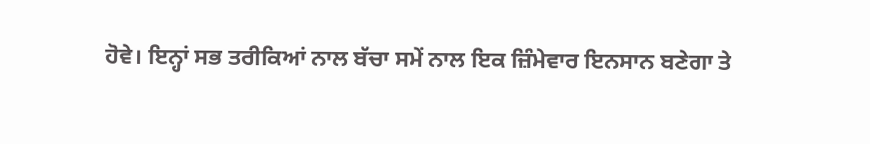ਹੋਵੇ। ਇਨ੍ਹਾਂ ਸਭ ਤਰੀਕਿਆਂ ਨਾਲ ਬੱਚਾ ਸਮੇਂ ਨਾਲ ਇਕ ਜ਼ਿੰਮੇਵਾਰ ਇਨਸਾਨ ਬਣੇਗਾ ਤੇ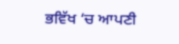ਭਵਿੱਖ ‘ਚ ਆਪਣੀ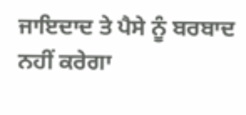ਜਾਇਦਾਦ ਤੇ ਪੈਸੇ ਨੂੰ ਬਰਬਾਦ ਨਹੀਂ ਕਰੇਗਾ